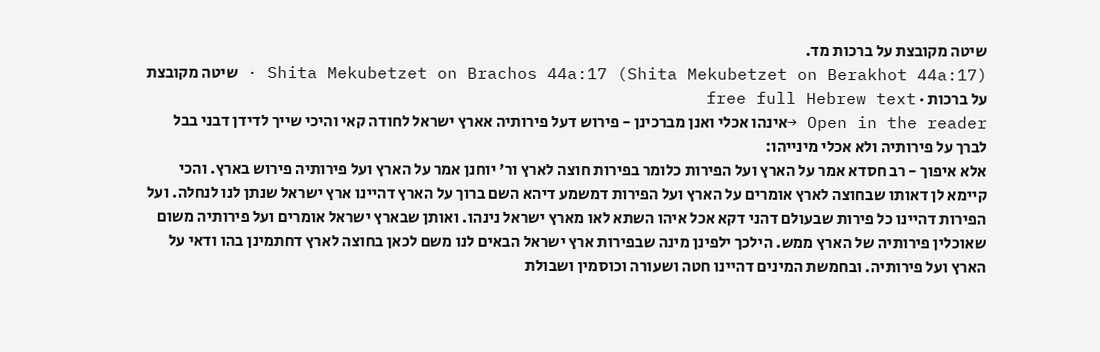שיטה מקובצת על ברכות מד.
Shita Mekubetzet on Brachos 44a:17 (Shita Mekubetzet on Berakhot 44a:17) · שיטה מקובצת על ברכות · free full Hebrew text
Open in the reader →אינהו אכלי ואנן מברכינן - פירוש דעל פירותיה אארץ ישראל לחודה קאי והיכי שייך לדידן דבני בבל לברך על פירותיה ולא אכלי מינייהו:
אלא איפוך - רב חסדא אמר על הארץ ועל הפירות כלומר בפירות חוצה לארץ ור' יוחנן אמר על הארץ ועל פירותיה פירוש בארץ. והכי קיימא לן דאותו שבחוצה לארץ אומרים על הארץ ועל הפירות דמשמע דיהא השם ברוך על הארץ דהיינו ארץ ישראל שנתן לנו לנחלה. ועל הפירות דהיינו כל פירות שבעולם דהני דקא אכל איהו השתא לאו מארץ ישראל נינהו. ואותן שבארץ ישראל אומרים ועל פירותיה משום שאוכלין פירותיה של הארץ ממש. הילכך ילפינן מינה שבפירות ארץ ישראל הבאים לנו משם לכאן בחוצה לארץ דחתמינן בהו ודאי על הארץ ועל פירותיה. ובחמשת המינים דהיינו חטה ושעורה וכוסמין ושבולת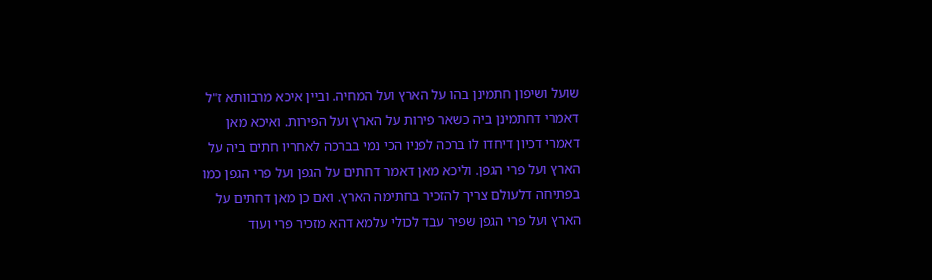שועל ושיפון חתמינן בהו על הארץ ועל המחיה. וביין איכא מרבוותא ז"ל דאמרי דחתמינן ביה כשאר פירות על הארץ ועל הפירות. ואיכא מאן דאמרי דכיון דיחדו לו ברכה לפניו הכי נמי בברכה לאחריו חתים ביה על הארץ ועל פרי הגפן. וליכא מאן דאמר דחתים על הגפן ועל פרי הגפן כמו בפתיחה דלעולם צריך להזכיר בחתימה הארץ. ואם כן מאן דחתים על הארץ ועל פרי הגפן שפיר עבד לכולי עלמא דהא מזכיר פרי ועוד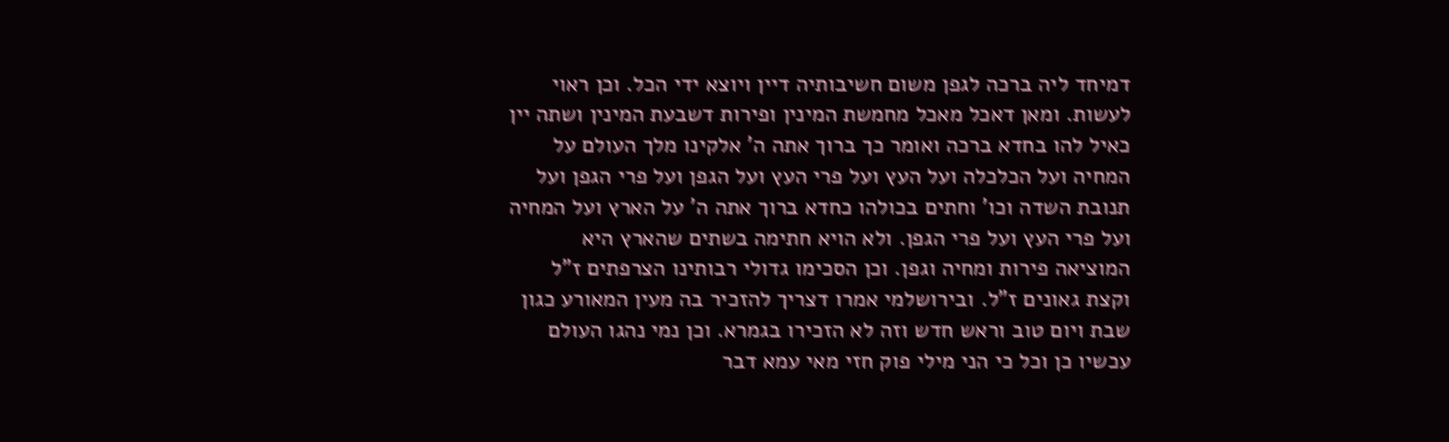דמיחד ליה ברכה לגפן משום חשיבותיה דיין ויוצא ידי הכל. וכן ראוי לעשות. ומאן דאכל מאכל מחמשת המינין ופירות דשבעת המינין ושתה יין כאיל להו בחדא ברכה ואומר כך ברוך אתה ה' אלקינו מלך העולם על המחיה ועל הכלכלה ועל העץ ועל פרי העץ ועל הגפן ועל פרי הגפן ועל תנובת השדה וכו' וחתים בכולהו כחדא ברוך אתה ה' על הארץ ועל המחיה ועל פרי העץ ועל פרי הגפן. ולא הויא חתימה בשתים שהארץ היא המוציאה פירות ומחיה וגפן. וכן הסכימו גדולי רבותינו הצרפתים ז"ל וקצת גאונים ז"ל. ובירושלמי אמרו דצריך להזכיר בה מעין המאורע כגון שבת ויום טוב וראש חדש וזה לא הזכירו בגמרא. וכן נמי נהגו העולם עכשיו כן וכל כי הני מילי פוק חזי מאי עמא דבר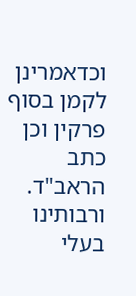וכדאמרינן לקמן בסוף פרקין וכן כתב הראב"ד. ורבותינו בעלי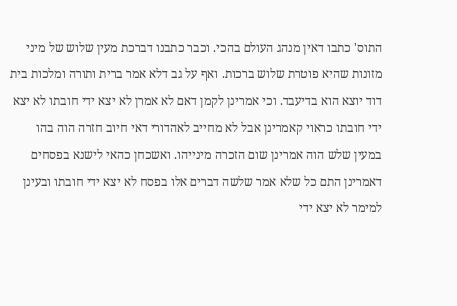התוס' כתבו דאין מנהג העולם בהכי. וכבר כתבנו דברכת מעין שלוש של מיני מזונות שהיא פוטרת שלוש ברכות. ואף על גב דלא אמר ברית ותורה ומלכות בית דוד יוצא הוא בדיעבד. וכי אמרינן לקמן דאם לא אמרן לא יצא ידי חובתו לא יצא ידי חובתו כראוי קאמרינן אבל לא מחייב לאהדורי דאי חיוב חזרה הוה בהו במעין שלש הוה אמרינן שום הזכרה מינייהו. ואשכחן כהאי לישנא בפסחים דאמרינן התם כל שלא אמר שלשה דברים אלו בפסח לא יצא ידי חובתו ובעינן למימר לא יצא ידי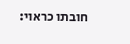חובתו כראוי: